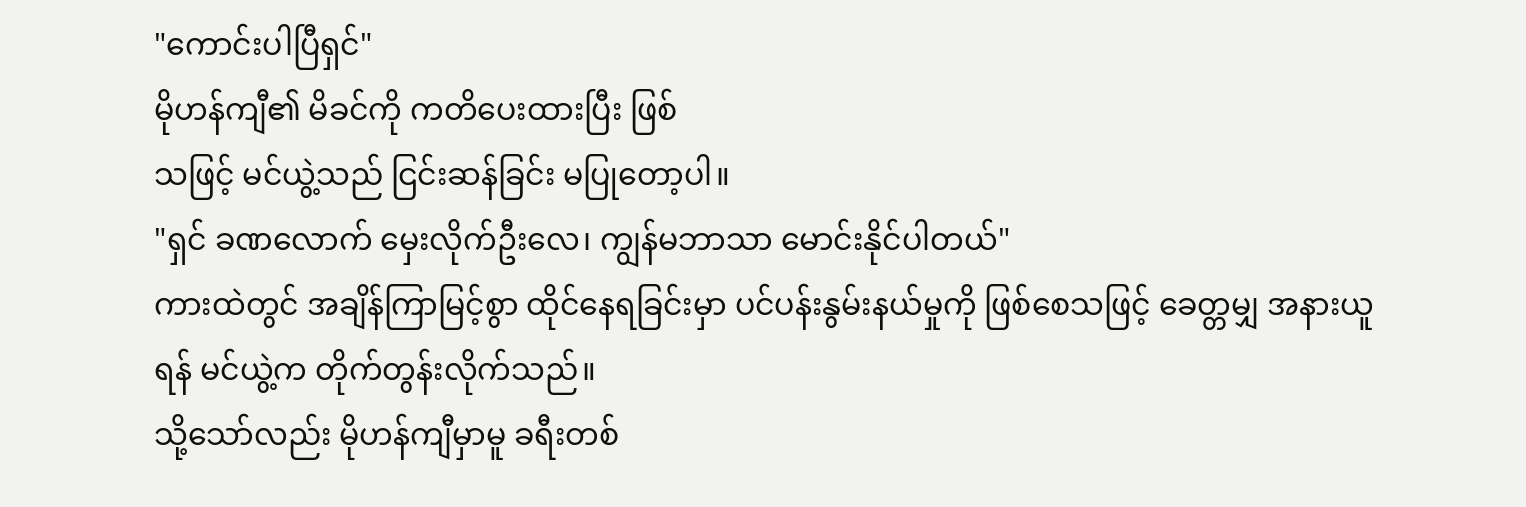"ကောင်းပါပြီရှင်"
မိုဟန်ကျီ၏ မိခင်ကို ကတိပေးထားပြီး ဖြစ်
သဖြင့် မင်ယွဲ့သည် ငြင်းဆန်ခြင်း မပြုတော့ပါ။
"ရှင် ခဏလောက် မှေးလိုက်ဦးလေ၊ ကျွန်မဘာသာ မောင်းနိုင်ပါတယ်"
ကားထဲတွင် အချိန်ကြာမြင့်စွာ ထိုင်နေရခြင်းမှာ ပင်ပန်းနွမ်းနယ်မှုကို ဖြစ်စေသဖြင့် ခေတ္တမျှ အနားယူရန် မင်ယွဲ့က တိုက်တွန်းလိုက်သည်။
သို့သော်လည်း မိုဟန်ကျီမှာမူ ခရီးတစ်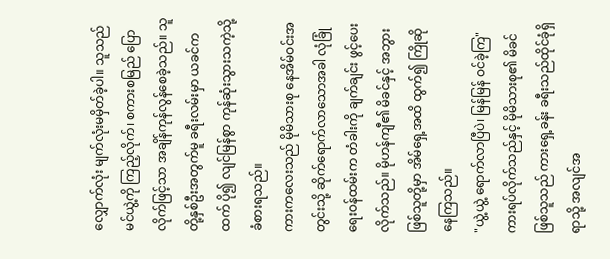လျှောက်လုံး မျက်လုံးမမှိတ်ခဲ့ပါ။ သူသည် မင်ယွဲ့ကို ကြည့်လိုက်၊ စကားစမြည် ပြောလိုက်ဖြင့်သာ အချိန်ကုန်လွန်စေခဲ့သည်။ သူတို့နှစ်ဦးအတွက်မူ ခရီးလမ်းမှာ ယခင်ကထက် ပို၍ လျင်မြန်စွာ ကုန်ဆုံးသွားသကဲ့သို့ ခံစားရသည်။
ကားကလေးသည် မိုမိသားစု နေအိမ်ဝင်းအတွင်းသို့ ဆိုက်ရောက်လာသောအခါ လုံခြုံရေးဝန်ထမ်းက တံခါးကို ချက်ချင်း ဖွင့်ပေးလိုက်သည်။ မိုဟန်ကျီ၏ မိခင်နှင့် အဘွားဖြစ်သူတို့မှာ အိမ်ရှေ့အထိ ထွက်၍ ကြိုဆိုနေကြသည်။
"ယွဲ့ယွဲ့ ရောက်လာပြီပဲ၊ မြန်မြန် ဝင်ခဲ့ကြ"
ကားရပ်လိုက်သည်နှင့် မိုမိသားစု၏ မိခင်ဖြစ်သူသည် ကားရှေ့ခန်း ခရီးသည်ထိုင်ခုံရှိရာသို့ အလျင်အ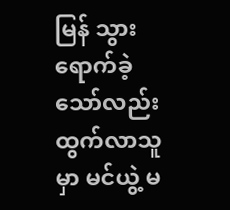မြန် သွားရောက်ခဲ့သော်လည်း ထွက်လာသူမှာ မင်ယွဲ့ မ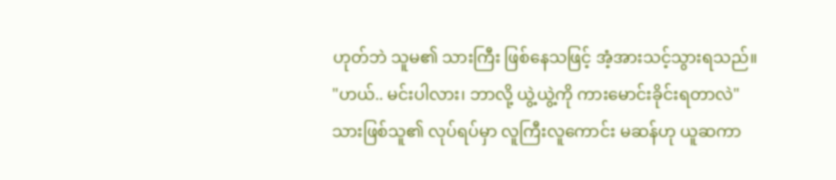ဟုတ်ဘဲ သူမ၏ သားကြီး ဖြစ်နေသဖြင့် အံ့အားသင့်သွားရသည်။
"ဟယ်.. မင်းပါလား၊ ဘာလို့ ယွဲ့ယွဲ့ကို ကားမောင်းခိုင်းရတာလဲ"
သားဖြစ်သူ၏ လုပ်ရပ်မှာ လူကြီးလူကောင်း မဆန်ဟု ယူဆကာ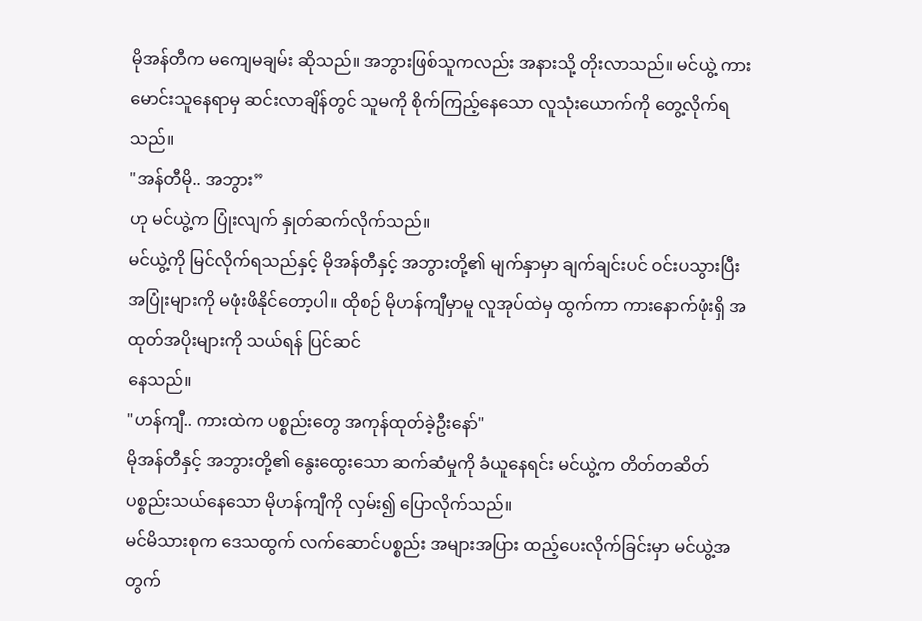မိုအန်တီက မကျေမချမ်း ဆိုသည်။ အဘွားဖြစ်သူကလည်း အနားသို့ တိုးလာသည်။ မင်ယွဲ့ ကားမောင်းသူနေရာမှ ဆင်းလာချိန်တွင် သူမကို စိုက်ကြည့်နေသော လူသုံးယောက်ကို တွေ့လိုက်ရသည်။
"အန်တီမို.. အဘွား”
ဟု မင်ယွဲ့က ပြုံးလျက် နှုတ်ဆက်လိုက်သည်။
မင်ယွဲ့ကို မြင်လိုက်ရသည်နှင့် မိုအန်တီနှင့် အဘွားတို့၏ မျက်နှာမှာ ချက်ချင်းပင် ဝင်းပသွားပြီး အပြုံးများကို မဖုံးဖိနိုင်တော့ပါ။ ထိုစဉ် မိုဟန်ကျီမှာမူ လူအုပ်ထဲမှ ထွက်ကာ ကားနောက်ဖုံးရှိ အထုတ်အပိုးများကို သယ်ရန် ပြင်ဆင်
နေသည်။
"ဟန်ကျီ.. ကားထဲက ပစ္စည်းတွေ အကုန်ထုတ်ခဲ့ဦးနော်"
မိုအန်တီနှင့် အဘွားတို့၏ နွေးထွေးသော ဆက်ဆံမှုကို ခံယူနေရင်း မင်ယွဲ့က တိတ်တဆိတ် ပစ္စည်းသယ်နေသော မိုဟန်ကျီကို လှမ်း၍ ပြောလိုက်သည်။
မင်မိသားစုက ဒေသထွက် လက်ဆောင်ပစ္စည်း အများအပြား ထည့်ပေးလိုက်ခြင်းမှာ မင်ယွဲ့အတွက်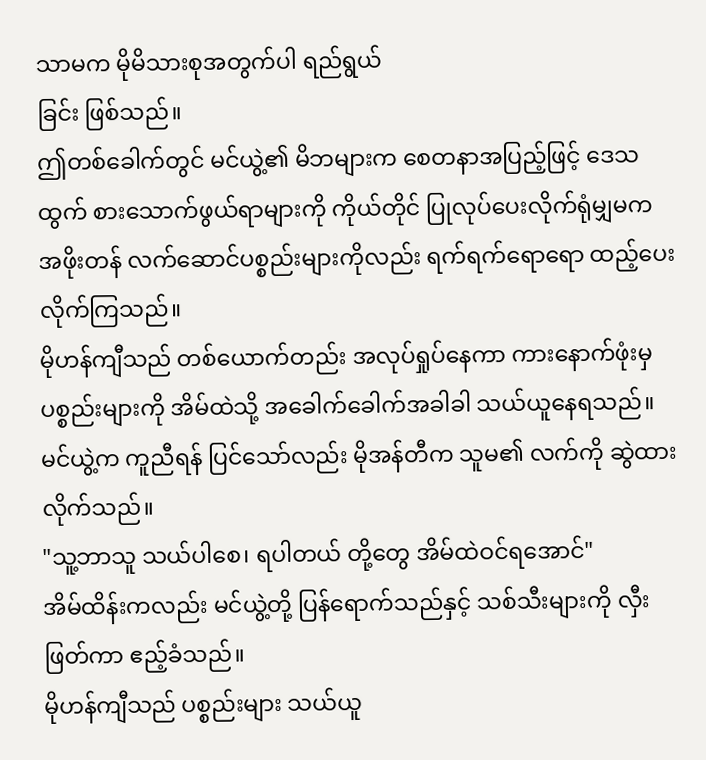သာမက မိုမိသားစုအတွက်ပါ ရည်ရွယ်
ခြင်း ဖြစ်သည်။
ဤတစ်ခေါက်တွင် မင်ယွဲ့၏ မိဘများက စေတနာအပြည့်ဖြင့် ဒေသထွက် စားသောက်ဖွယ်ရာများကို ကိုယ်တိုင် ပြုလုပ်ပေးလိုက်ရုံမျှမက အဖိုးတန် လက်ဆောင်ပစ္စည်းများကိုလည်း ရက်ရက်ရောရော ထည့်ပေးလိုက်ကြသည်။
မိုဟန်ကျီသည် တစ်ယောက်တည်း အလုပ်ရှုပ်နေကာ ကားနောက်ဖုံးမှ ပစ္စည်းများကို အိမ်ထဲသို့ အခေါက်ခေါက်အခါခါ သယ်ယူနေရသည်။ မင်ယွဲ့က ကူညီရန် ပြင်သော်လည်း မိုအန်တီက သူမ၏ လက်ကို ဆွဲထားလိုက်သည်။
"သူ့ဘာသူ သယ်ပါစေ၊ ရပါတယ် တို့တွေ အိမ်ထဲဝင်ရအောင်"
အိမ်ထိန်းကလည်း မင်ယွဲ့တို့ ပြန်ရောက်သည်နှင့် သစ်သီးများကို လှီးဖြတ်ကာ ဧည့်ခံသည်။
မိုဟန်ကျီသည် ပစ္စည်းများ သယ်ယူ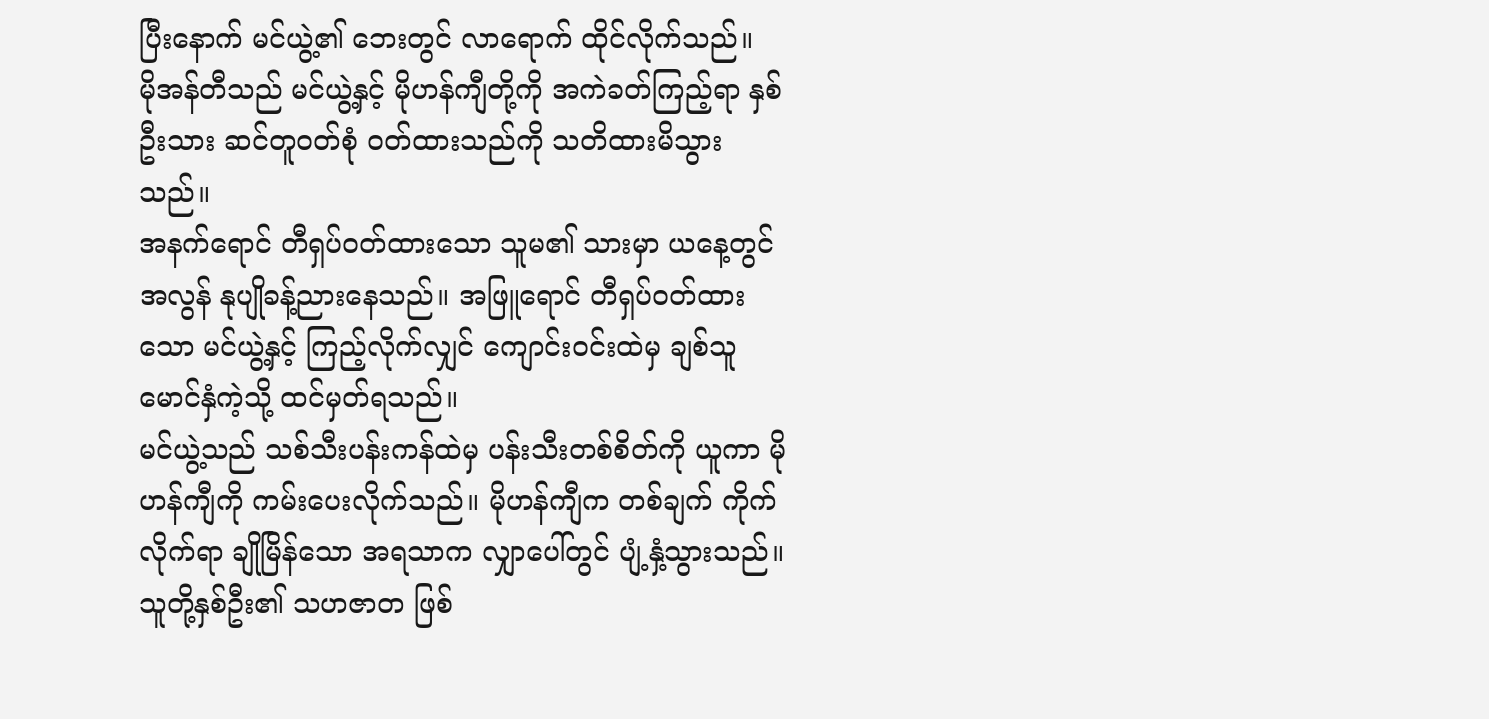ပြီးနောက် မင်ယွဲ့၏ ဘေးတွင် လာရောက် ထိုင်လိုက်သည်။
မိုအန်တီသည် မင်ယွဲ့နှင့် မိုဟန်ကျီတို့ကို အကဲခတ်ကြည့်ရာ နှစ်ဦးသား ဆင်တူဝတ်စုံ ဝတ်ထားသည်ကို သတိထားမိသွားသည်။
အနက်ရောင် တီရှပ်ဝတ်ထားသော သူမ၏ သားမှာ ယနေ့တွင် အလွန် နုပျိုခန့်ညားနေသည်။ အဖြူရောင် တီရှပ်ဝတ်ထားသော မင်ယွဲ့နှင့် ကြည့်လိုက်လျှင် ကျောင်းဝင်းထဲမှ ချစ်သူမောင်နှံကဲ့သို့ ထင်မှတ်ရသည်။
မင်ယွဲ့သည် သစ်သီးပန်းကန်ထဲမှ ပန်းသီးတစ်စိတ်ကို ယူကာ မိုဟန်ကျီကို ကမ်းပေးလိုက်သည်။ မိုဟန်ကျီက တစ်ချက် ကိုက်လိုက်ရာ ချိုမြိန်သော အရသာက လျှာပေါ်တွင် ပျံ့နှံ့သွားသည်။ သူတို့နှစ်ဦး၏ သဟဇာတ ဖြစ်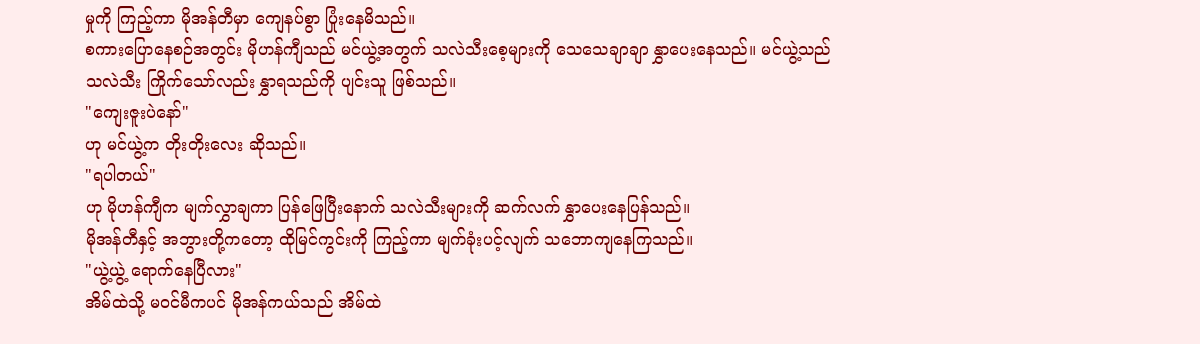မှုကို ကြည့်ကာ မိုအန်တီမှာ ကျေနပ်စွာ ပြုံးနေမိသည်။
စကားပြောနေစဉ်အတွင်း မိုဟန်ကျီသည် မင်ယွဲ့အတွက် သလဲသီးစေ့များကို သေသေချာချာ နွှာပေးနေသည်။ မင်ယွဲ့သည် သလဲသီး ကြိုက်သော်လည်း နွှာရသည်ကို ပျင်းသူ ဖြစ်သည်။
"ကျေးဇူးပဲနော်"
ဟု မင်ယွဲ့က တိုးတိုးလေး ဆိုသည်။
"ရပါတယ်"
ဟု မိုဟန်ကျီက မျက်လွှာချကာ ပြန်ဖြေပြီးနောက် သလဲသီးများကို ဆက်လက် နွှာပေးနေပြန်သည်။
မိုအန်တီနှင့် အဘွားတို့ကတော့ ထိုမြင်ကွင်းကို ကြည့်ကာ မျက်ခုံးပင့်လျက် သဘောကျနေကြသည်။
"ယွဲ့ယွဲ့ ရောက်နေပြီလား"
အိမ်ထဲသို့ မဝင်မီကပင် မိုအန်ကယ်သည် အိမ်ထဲ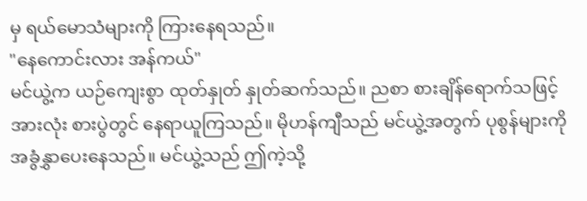မှ ရယ်မောသံများကို ကြားနေရသည်။
"နေကောင်းလား အန်ကယ်"
မင်ယွဲ့က ယဉ်ကျေးစွာ ထုတ်နှုတ် နှုတ်ဆက်သည်။ ညစာ စားချိန်ရောက်သဖြင့် အားလုံး စားပွဲတွင် နေရာယူကြသည်။ မိုဟန်ကျီသည် မင်ယွဲ့အတွက် ပုစွန်များကို အခွံနွှာပေးနေသည်။ မင်ယွဲ့သည် ဤကဲ့သို့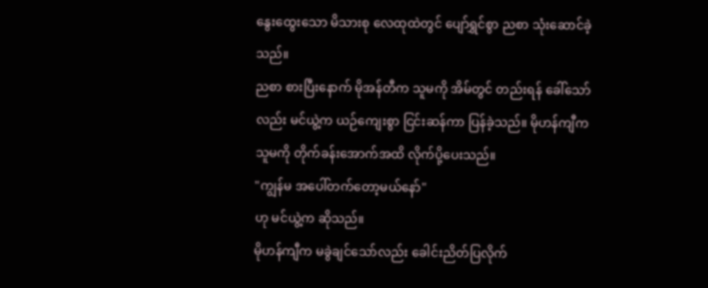နွေးထွေးသော မိသားစု လေထုထဲတွင် ပျော်ရွှင်စွာ ညစာ သုံးဆောင်ခဲ့သည်။
ညစာ စားပြီးနောက် မိုအန်တီက သူမကို အိမ်တွင် တည်းရန် ခေါ်သော်လည်း မင်ယွဲ့က ယဉ်ကျေးစွာ ငြင်းဆန်ကာ ပြန်ခဲ့သည်။ မိုဟန်ကျီက သူမကို တိုက်ခန်းအောက်အထိ လိုက်ပို့ပေးသည်။
"ကျွန်မ အပေါ်တက်တော့မယ်နော်"
ဟု မင်ယွဲ့က ဆိုသည်။
မိုဟန်ကျီက မခွဲချင်သော်လည်း ခေါင်းညိတ်ပြလိုက်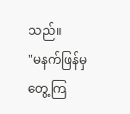သည်။
"မနက်ဖြန်မှ တွေ့ကြ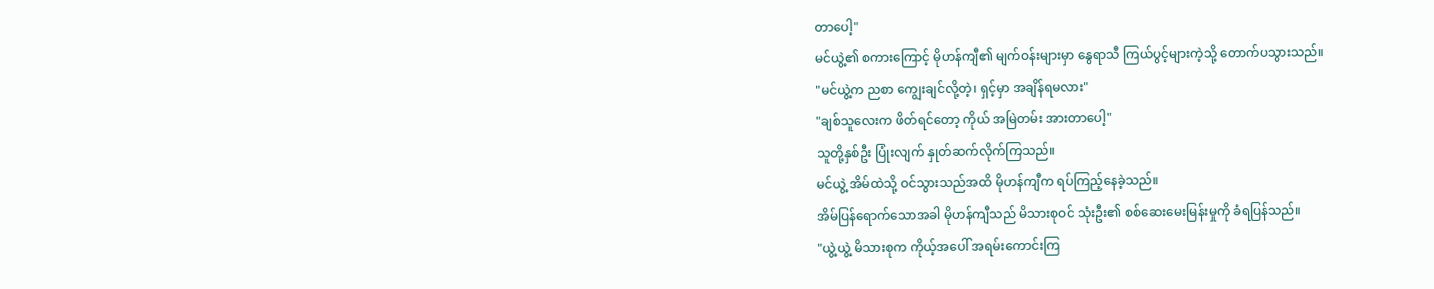တာပေါ့"
မင်ယွဲ့၏ စကားကြောင့် မိုဟန်ကျီ၏ မျက်ဝန်းများမှာ နွေရာသီ ကြယ်ပွင့်များကဲ့သို့ တောက်ပသွားသည်။
"မင်ယွဲ့က ညစာ ကျွေးချင်လို့တဲ့၊ ရှင့်မှာ အချိန်ရမလား"
"ချစ်သူလေးက ဖိတ်ရင်တော့ ကိုယ် အမြဲတမ်း အားတာပေါ့"
သူတို့နှစ်ဦး ပြုံးလျက် နှုတ်ဆက်လိုက်ကြသည်။
မင်ယွဲ့ အိမ်ထဲသို့ ဝင်သွားသည်အထိ မိုဟန်ကျီက ရပ်ကြည့်နေခဲ့သည်။
အိမ်ပြန်ရောက်သောအခါ မိုဟန်ကျီသည် မိသားစုဝင် သုံးဦး၏ စစ်ဆေးမေးမြန်းမှုကို ခံရပြန်သည်။
"ယွဲ့ယွဲ့ မိသားစုက ကိုယ့်အပေါ် အရမ်းကောင်းကြ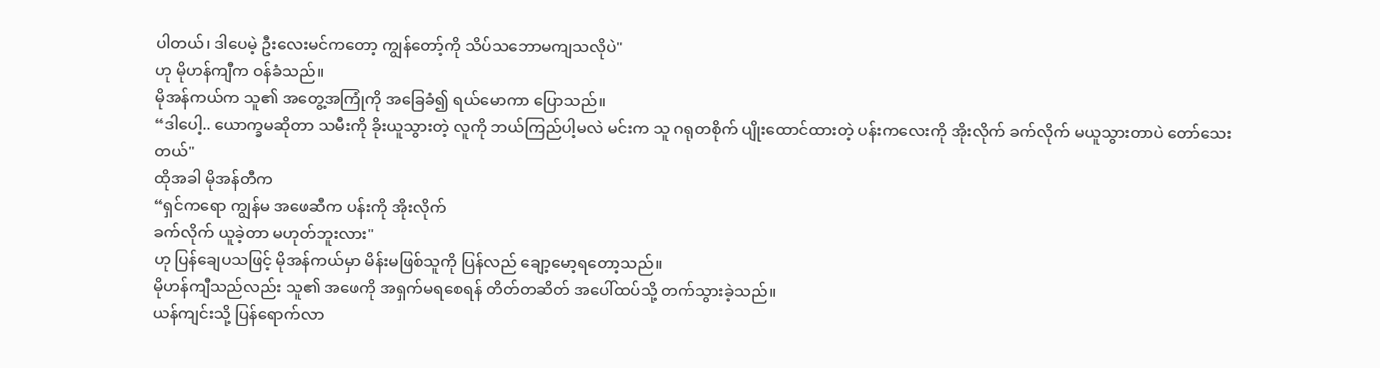ပါတယ်၊ ဒါပေမဲ့ ဦးလေးမင်ကတော့ ကျွန်တော့်ကို သိပ်သဘောမကျသလိုပဲ"
ဟု မိုဟန်ကျီက ဝန်ခံသည်။
မိုအန်ကယ်က သူ၏ အတွေ့အကြုံကို အခြေခံ၍ ရယ်မောကာ ပြောသည်။
“ဒါပေါ့.. ယောက္ခမဆိုတာ သမီးကို ခိုးယူသွားတဲ့ လူကို ဘယ်ကြည်ပါ့မလဲ မင်းက သူ ဂရုတစိုက် ပျိုးထောင်ထားတဲ့ ပန်းကလေးကို အိုးလိုက် ခက်လိုက် မယူသွားတာပဲ တော်သေးတယ်"
ထိုအခါ မိုအန်တီက
“ရှင်ကရော ကျွန်မ အဖေဆီက ပန်းကို အိုးလိုက်
ခက်လိုက် ယူခဲ့တာ မဟုတ်ဘူးလား"
ဟု ပြန်ချေပသဖြင့် မိုအန်ကယ်မှာ မိန်းမဖြစ်သူကို ပြန်လည် ချော့မော့ရတော့သည်။
မိုဟန်ကျီသည်လည်း သူ၏ အဖေကို အရှက်မရစေရန် တိတ်တဆိတ် အပေါ်ထပ်သို့ တက်သွားခဲ့သည်။
ယန်ကျင်းသို့ ပြန်ရောက်လာ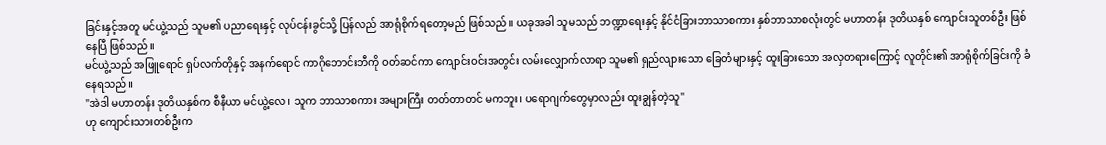ခြင်းနှင့်အတူ မင်ယွဲ့သည် သူမ၏ ပညာရေးနှင့် လုပ်ငန်းခွင်သို့ ပြန်လည် အာရုံစိုက်ရတော့မည် ဖြစ်သည်။ ယခုအခါ သူမသည် ဘဏ္ဍာရေးနှင့် နိုင်ငံခြားဘာသာစကား နှစ်ဘာသာစလုံးတွင် မဟာတန်း ဒုတိယနှစ် ကျောင်းသူတစ်ဦး ဖြစ်နေပြီ ဖြစ်သည်။
မင်ယွဲ့သည် အဖြူရောင် ရှပ်လက်တိုနှင့် အနက်ရောင် ကာဂိုဘောင်းဘီကို ဝတ်ဆင်ကာ ကျောင်းဝင်းအတွင်း လမ်းလျှောက်လာရာ သူမ၏ ရှည်လျားသော ခြေတံများနှင့် ထူးခြားသော အလှတရားကြောင့် လူတိုင်း၏ အာရုံစိုက်ခြင်းကို ခံနေရသည်။
"အဲဒါ မဟာတန်း ဒုတိယနှစ်က စီနီယာ မင်ယွဲ့လေ၊ သူက ဘာသာစကား အများကြီး တတ်တာတင် မကဘူး၊ ပရောဂျက်တွေမှာလည်း ထူးချွန်တဲ့သူ"
ဟု ကျောင်းသားတစ်ဦးက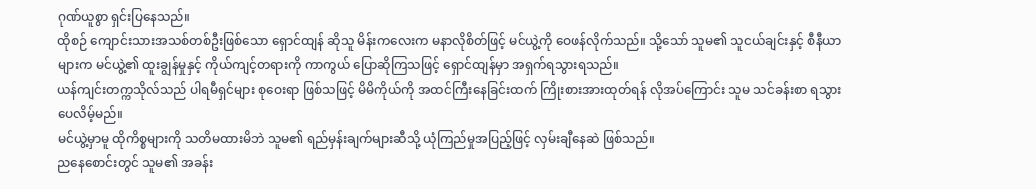ဂုဏ်ယူစွာ ရှင်းပြနေသည်။
ထိုစဉ် ကျောင်းသားအသစ်တစ်ဦးဖြစ်သော ရှောင်ထျန် ဆိုသူ မိန်းကလေးက မနာလိုစိတ်ဖြင့် မင်ယွဲ့ကို ဝေဖန်လိုက်သည်။ သို့သော် သူမ၏ သူငယ်ချင်းနှင့် စီနီယာများက မင်ယွဲ့၏ ထူးချွန်မှုနှင့် ကိုယ်ကျင့်တရားကို ကာကွယ် ပြောဆိုကြသဖြင့် ရှောင်ထျန်မှာ အရှက်ရသွားရသည်။
ယန်ကျင်းတက္ကသိုလ်သည် ပါရမီရှင်များ စုဝေးရာ ဖြစ်သဖြင့် မိမိကိုယ်ကို အထင်ကြီးနေခြင်းထက် ကြိုးစားအားထုတ်ရန် လိုအပ်ကြောင်း သူမ သင်ခန်းစာ ရသွားပေလိမ့်မည်။
မင်ယွဲ့မှာမူ ထိုကိစ္စများကို သတိမထားမိဘဲ သူမ၏ ရည်မှန်းချက်များဆီသို့ ယုံကြည်မှုအပြည့်ဖြင့် လှမ်းချီနေဆဲ ဖြစ်သည်။
ညနေစောင်းတွင် သူမ၏ အခန်း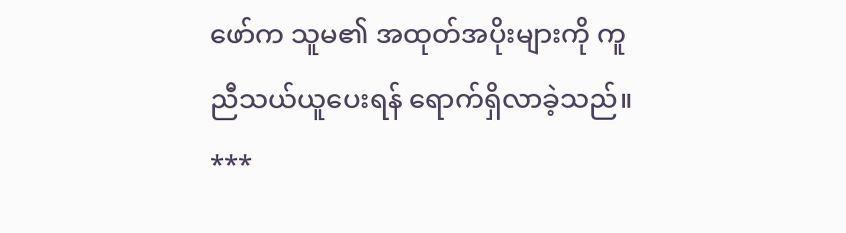ဖော်က သူမ၏ အထုတ်အပိုးများကို ကူညီသယ်ယူပေးရန် ရောက်ရှိလာခဲ့သည်။
***